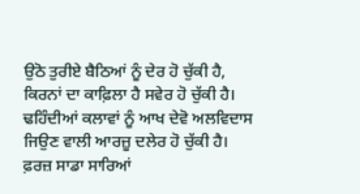ਉਠੋ ਤੁਰੀਏ ਬੈਠਿਆਂ ਨੂੰ ਦੇਰ ਹੋ ਚੁੱਕੀ ਹੈ,
ਕਿਰਨਾਂ ਦਾ ਕਾਫ਼ਿਲਾ ਹੈ ਸਵੇਰ ਹੋ ਚੁੱਕੀ ਹੈ।
ਢਹਿੰਦੀਆਂ ਕਲਾਵਾਂ ਨੂੰ ਆਖ ਦੇਵੋ ਅਲਵਿਦਾਸ
ਜਿਉਣ ਵਾਲੀ ਆਰਜ਼ੂ ਦਲੇਰ ਹੋ ਚੁੱਕੀ ਹੈ।
ਫ਼ਰਜ਼ ਸਾਡਾ ਸਾਰਿਆਂ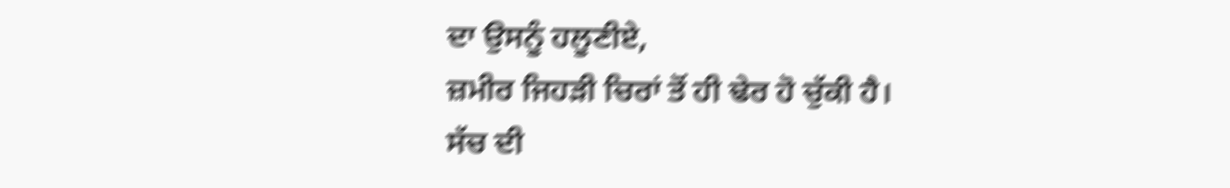ਦਾ ਉਸਨੂੰ ਹਲੂਣੀਏ,
ਜ਼ਮੀਰ ਜਿਹਡ਼ੀ ਚਿਰਾਂ ਤੋਂ ਹੀ ਢੇਰ ਹੋ ਚੁੱਕੀ ਹੈ।
ਸੱਚ ਦੀ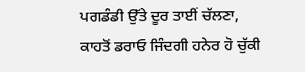ਪਗਡੰਡੀ ਉੱਤੇ ਦੂਰ ਤਾਈਂ ਚੱਲਣਾ,
ਕਾਹਤੋਂ ਡਰਾਓ ਜਿੰਦਗੀ ਹਨੇਰ ਹੋ ਚੁੱਕੀ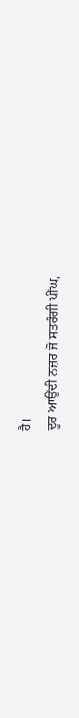ਹੈ।
ਦੂਰ ਆਉਂਦੀ ਨਜ਼ਰ ਜੋ ਸਤਰੰਗੀ ਪੀਂਘ,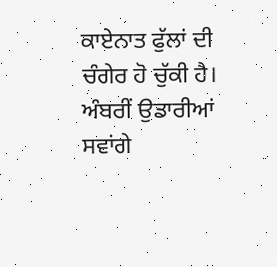ਕਾਏਨਾਤ ਫੁੱਲਾਂ ਦੀ ਚੰਗੇਰ ਹੋ ਚੁੱਕੀ ਹੈ।
ਅੰਬਰੀਂ ਉਡਾਰੀਆਂ ਸਵਾਂਗੇ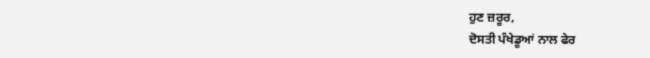ਹੁਣ ਜ਼ਰੂਰ,
ਦੋਸਤੀ ਪੰਖੇਡੂਆਂ ਨਾਲ ਫੇਰ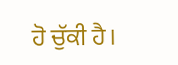ਹੋ ਚੁੱਕੀ ਹੈ।